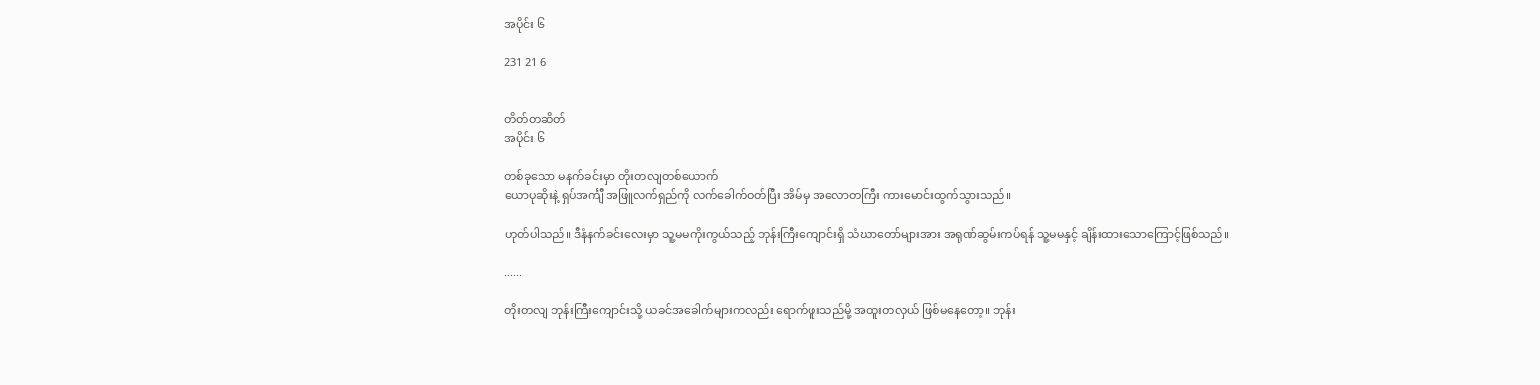အပိုင်း ၆

231 21 6


တိတ်တဆိတ်
အပိုင်း ၆

တစ်ခုသော မနက်ခင်းမှာ တိုးတလျတစ်ယောက်
ယောပုဆိုးနဲ့ ရှပ်အင်္ကျီ အဖြူလက်ရှည်ကို လက်ခေါက်ဝတ်ပြီး အိမ်မှ အလောတကြီး ကားမောင်းထွက်သွားသည်။

ဟုတ်ပါသည်။ ဒီနံနက်ခင်းလေးမှာ သူ့မမကိုးကွယ်သည့် ဘုန်းကြီးကျောင်းရှိ သံဃာတော်များအား အရုဏ်ဆွမ်းကပ်ရန် သူ့မမနှင့် ချိန်းထားသောကြောင့်ဖြစ်သည်။

......

တိုးတလျ ဘုန်းကြီးကျောင်းသို့ ယခင်အခေါက်များကလည်း ရောက်ဖူးသည်မို့ အထူးတလှယ် ဖြစ်မနေတော့။ ဘုန်း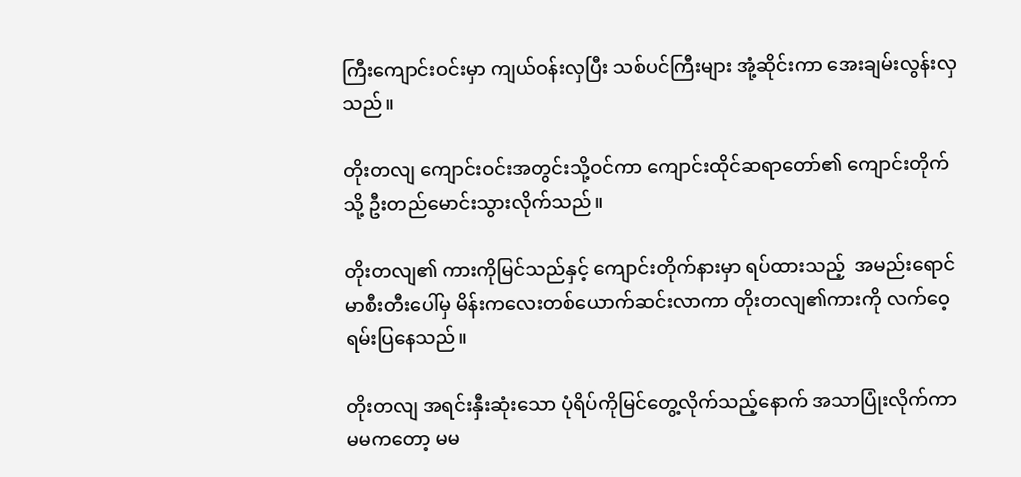ကြီးကျောင်းဝင်းမှာ ကျယ်ဝန်းလှပြီး သစ်ပင်ကြီးများ အုံ့ဆိုင်းကာ အေးချမ်းလွန်းလှသည်။

တိုးတလျ ကျောင်းဝင်းအတွင်းသို့ဝင်ကာ ကျောင်းထိုင်ဆရာတော်၏ ကျောင်းတိုက်သို့ ဦးတည်မောင်းသွားလိုက်သည်။

တိုးတလျ၏ ကားကိုမြင်သည်နှင့် ကျောင်းတိုက်နားမှာ ရပ်ထားသည့်  အမည်းရောင် မာစီးတီးပေါ်မှ မိန်းကလေးတစ်ယောက်ဆင်းလာကာ တိုးတလျ၏ကားကို လက်ဝေ့ရမ်းပြနေသည်။

တိုးတလျ အရင်းနှီးဆုံးသော ပုံရိပ်ကိုမြင်တွေ့လိုက်သည့်နောက် အသာပြုံးလိုက်ကာ  မမကတော့ မမ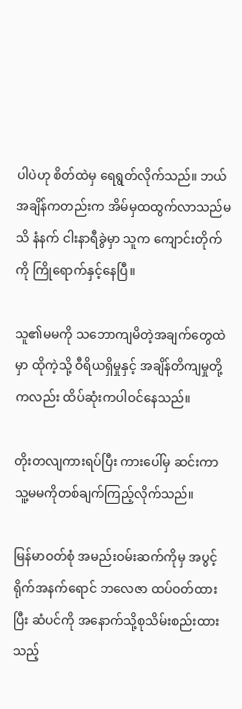ပါပဲဟု စိတ်ထဲမှ ရေရွတ်လိုက်သည်။ ဘယ်အချိန်ကတည်းက အိမ်မှထထွက်လာသည်မသိ နံနက် ငါးနာရီခွဲမှာ သူက ကျောင်းတိုက်ကို ကြိုရောက်‌နှင့်နေပြီ။

သူ၏မမကို သဘောကျမိတဲ့အချက်တွေထဲမှာ ထိုကဲ့သို့ ဝီရိယရှိမှုနှင့် အချိန်တိကျမှုတို့ကလည်း ထိပ်ဆုံးကပါဝင်နေသည်။

တိုးတလျကား‌ရပ်ပြီး ကားပေါ်မှ ဆင်းကာ သူ့မမကိုတစ်ချက်ကြည့်လိုက်သည်။

မြန်မာဝတ်စုံ အမည်းဝမ်းဆက်ကိုမှ အပွင့်ရိုက်အနက်‌ရောင် ဘလေဇာ ထပ်ဝတ်ထားပြီး ဆံပင်ကို အနောက်သို့စုသိမ်းစည်းထားသည့်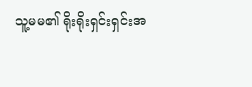သူ့မမ၏ ရိုးရိုးရှင်းရှင်းအ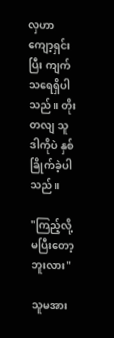လှဟာ ကျော့ရှင်းပြီး ကျက်သရေရှိပါသည်။ တိုးတလျ သူဒါကိုပဲ နှစ်ခြိုက်ခဲ့ပါသည်။

"ကြည့်လို့မပြီးတော့ဘူးလား"

သူမအား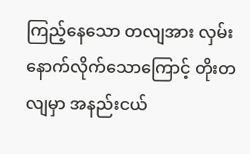ကြည့်နေသော တလျအား လှမ်းနောက်လိုက်သောကြောင့် တိုးတလျမှာ အနည်းငယ်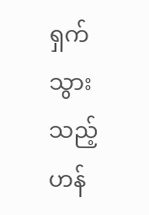ရှက်သွားသည့်ဟန်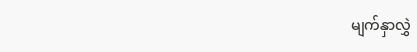မျက်နှာလွှဲ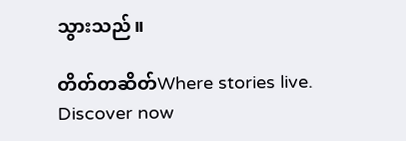သွားသည်။

တိတ်တဆိတ်Where stories live. Discover now